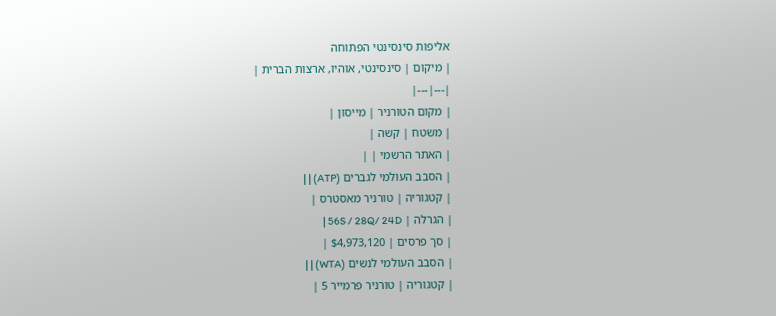אליפות סינסינטי הפתוחה
| מיקום | סינסינטי, אוהיו, ארצות הברית |
|---|---|
| מקום הטורניר | מייסון |
| משטח | קשה |
| האתר הרשמי | |
| הסבב העולמי לגברים (ATP) | |
| קטגוריה | טורניר מאסטרס |
| הגרלה | 56S / 28Q/ 24D |
| סך פרסים | $4,973,120 |
| הסבב העולמי לנשים (WTA) | |
| קטגוריה | טורניר פרמייר 5 |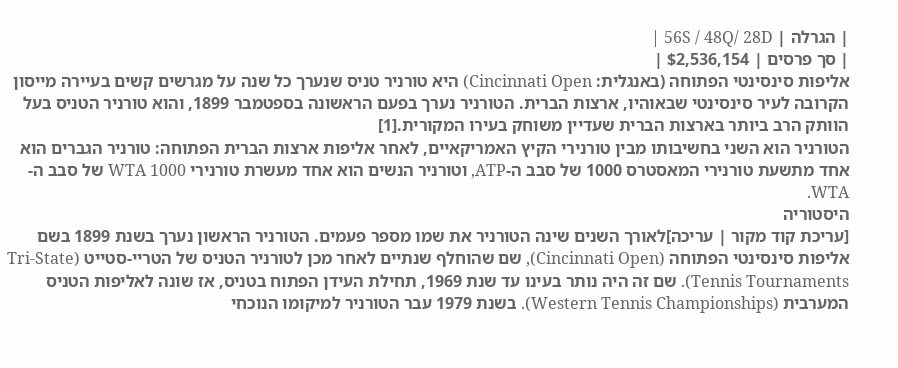| הגרלה | 56S / 48Q/ 28D |
| סך פרסים | $2,536,154 |
אליפות סינסינטי הפתוחה (באנגלית: Cincinnati Open) היא טורניר טניס שנערך כל שנה על מגרשים קשים בעיירה מייסון הקרובה לעיר סינסינטי שבאוהיו, ארצות הברית. הטורניר נערך בפעם הראשונה בספטמבר 1899, והוא טורניר הטניס בעל הוותק הרב ביותר בארצות הברית שעדיין משוחק בעירו המקורית.[1]
הטורניר הוא השני בחשיבותו מבין טורנירי הקיץ האמריקאיים, לאחר אליפות ארצות הברית הפתוחה: טורניר הגברים הוא אחד מתשעת טורנירי המאסטרס 1000 של סבב ה-ATP, וטורניר הנשים הוא אחד מעשרת טורנירי WTA 1000 של סבב ה-WTA.
היסטוריה
[עריכת קוד מקור | עריכה]לאורך השנים שינה הטורניר את שמו מספר פעמים. הטורניר הראשון נערך בשנת 1899 בשם אליפות סינסינטי הפתוחה (Cincinnati Open), שם שהוחלף שנתיים לאחר מכן לטורניר הטניס של הטריי-סטייט (Tri-State Tennis Tournaments). שם זה היה נותר בעינו עד שנת 1969, תחילת העידן הפתוח בטניס, אז שונה לאליפות הטניס המערבית (Western Tennis Championships). בשנת 1979 עבר הטורניר למיקומו הנוכחי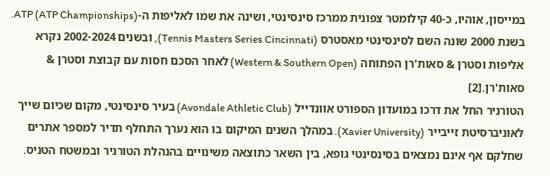במייסון, אוהיו, כ-40 קילומטר צפונית ממרכז סינסינטי, ושינה את שמו לאליפות ה-ATP (ATP Championships). בשנת 2000 שונה השם לסינסינטי מאסטרס (Tennis Masters Series Cincinnati), ובשנים 2002-2024 נקרא אליפות וסטרן & סאות'רן הפתוחה (Western & Southern Open) לאחר הסכם חסות עם קבוצת וסטרן & סאות'רן.[2]
הטורניר החל את דרכו במועדון הספורט אוונדייל (Avondale Athletic Club) בעיר סינסינטי, מקום שכיום שייך לאוניברסיטת זייבייר (Xavier University). במהלך השנים המיקום בו הוא נערך התחלף תדיר למספר אתרים שחלקם אף אינם נמצאים בסינסינטי גופא, בין השאר כתוצאה משינויים בהנהלת הטורניר ובמשטח הטניס.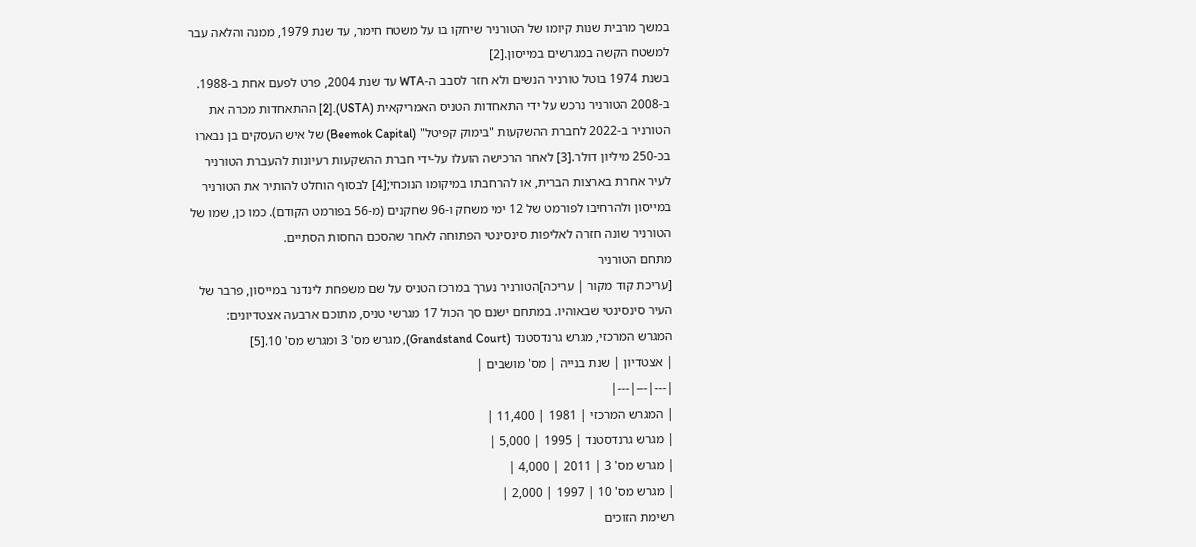במשך מרבית שנות קיומו של הטורניר שיחקו בו על משטח חימר, עד שנת 1979, ממנה והלאה עבר למשטח הקשה במגרשים במייסון.[2]
בשנת 1974 בוטל טורניר הנשים ולא חזר לסבב ה-WTA עד שנת 2004, פרט לפעם אחת ב-1988. ב-2008 הטורניר נרכש על ידי התאחדות הטניס האמריקאית (USTA).[2] ההתאחדות מכרה את הטורניר ב-2022 לחברת ההשקעות "בימוק קפיטל" (Beemok Capital) של איש העסקים בן נבארו בכ-250 מיליון דולר.[3] לאחר הרכישה הועלו על-ידי חברת ההשקעות רעיונות להעברת הטורניר לעיר אחרת בארצות הברית, או להרחבתו במיקומו הנוכחי;[4] לבסוף הוחלט להותיר את הטורניר במייסון ולהרחיבו לפורמט של 12 ימי משחק ו-96 שחקנים (מ-56 בפורמט הקודם). כמו כן, שמו של הטורניר שונה חזרה לאליפות סינסינטי הפתוחה לאחר שהסכם החסות הסתיים.
מתחם הטורניר
[עריכת קוד מקור | עריכה]הטורניר נערך במרכז הטניס על שם משפחת לינדנר במייסון, פרבר של העיר סינסינטי שבאוהיו. במתחם ישנם סך הכול 17 מגרשי טניס, מתוכם ארבעה אצטדיונים: המגרש המרכזי, מגרש גרנדסטנד (Grandstand Court), מגרש מס' 3 ומגרש מס' 10.[5]
| אצטדיון | שנת בנייה | מס' מושבים |
|---|---|---|
| המגרש המרכזי | 1981 | 11,400 |
| מגרש גרנדסטנד | 1995 | 5,000 |
| מגרש מס' 3 | 2011 | 4,000 |
| מגרש מס' 10 | 1997 | 2,000 |
רשימת הזוכים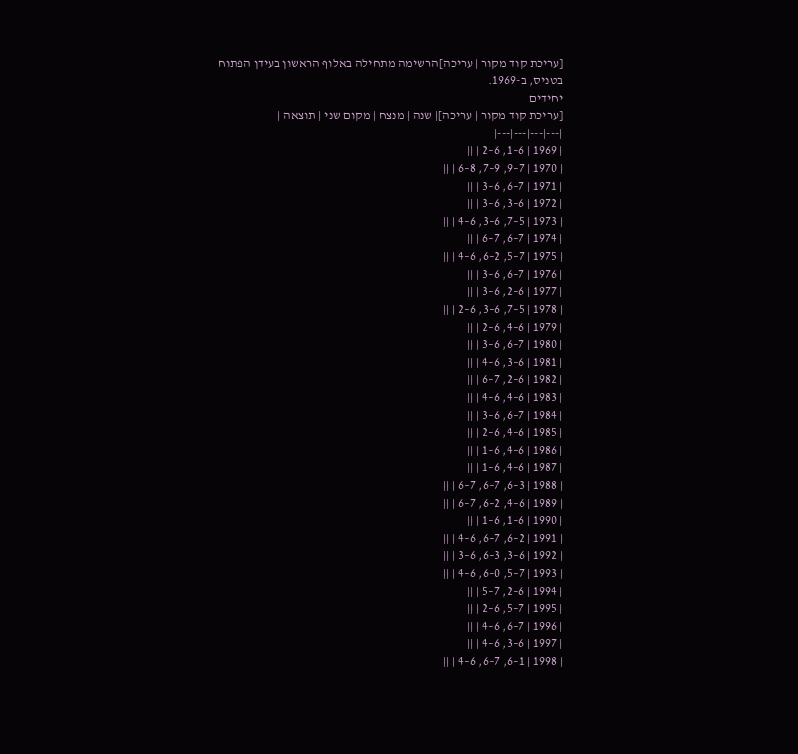[עריכת קוד מקור | עריכה]הרשימה מתחילה באלוף הראשון בעידן הפתוח בטניס, ב-1969.
יחידים
[עריכת קוד מקור | עריכה]| שנה | מנצח | מקום שני | תוצאה |
|---|---|---|---|
| 1969 | 6–1, 6–2 | ||
| 1970 | 7–9, 9–7, 8–6 | ||
| 1971 | 7–6, 6–3 | ||
| 1972 | 6–3, 6–3 | ||
| 1973 | 5–7, 6–3, 6–4 | ||
| 1974 | 7–6, 7–6 | ||
| 1975 | 7–5, 2–6, 6–4 | ||
| 1976 | 7–6, 6–3 | ||
| 1977 | 6–2, 6–3 | ||
| 1978 | 5–7, 6–3, 6–2 | ||
| 1979 | 6–4, 6–2 | ||
| 1980 | 7–6, 6–3 | ||
| 1981 | 6–3, 6–4 | ||
| 1982 | 6–2, 7–6 | ||
| 1983 | 6–4, 6–4 | ||
| 1984 | 7–6, 6–3 | ||
| 1985 | 6–4, 6–2 | ||
| 1986 | 6–4, 6–1 | ||
| 1987 | 6–4, 6–1 | ||
| 1988 | 3–6, 7–6, 7–6 | ||
| 1989 | 6–4, 2–6, 7–6 | ||
| 1990 | 6–1, 6–1 | ||
| 1991 | 2–6, 7–6, 6–4 | ||
| 1992 | 6–3, 3–6, 6–3 | ||
| 1993 | 7–5, 0–6, 6–4 | ||
| 1994 | 6–2, 7–5 | ||
| 1995 | 7–5, 6–2 | ||
| 1996 | 7–6, 6–4 | ||
| 1997 | 6–3, 6–4 | ||
| 1998 | 1–6, 7–6, 6–4 | ||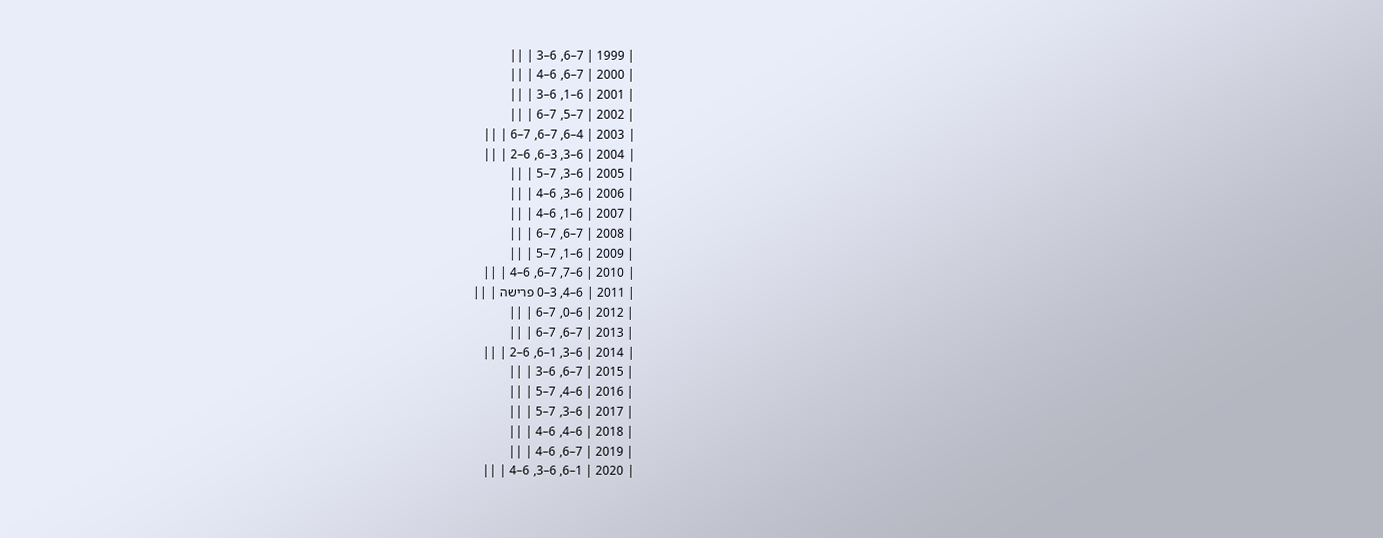| 1999 | 7–6, 6–3 | ||
| 2000 | 7–6, 6–4 | ||
| 2001 | 6–1, 6–3 | ||
| 2002 | 7–5, 7–6 | ||
| 2003 | 4–6, 7–6, 7–6 | ||
| 2004 | 6–3, 3–6, 6–2 | ||
| 2005 | 6–3, 7–5 | ||
| 2006 | 6–3, 6–4 | ||
| 2007 | 6–1, 6–4 | ||
| 2008 | 7–6, 7–6 | ||
| 2009 | 6–1, 7–5 | ||
| 2010 | 6–7, 7–6, 6–4 | ||
| 2011 | 6–4, 3–0 פרישה | ||
| 2012 | 6–0, 7–6 | ||
| 2013 | 7–6, 7–6 | ||
| 2014 | 6–3, 1–6, 6–2 | ||
| 2015 | 7–6, 6–3 | ||
| 2016 | 6–4, 7–5 | ||
| 2017 | 6–3, 7–5 | ||
| 2018 | 6–4, 6–4 | ||
| 2019 | 7–6, 6–4 | ||
| 2020 | 1–6, 6–3, 6–4 | ||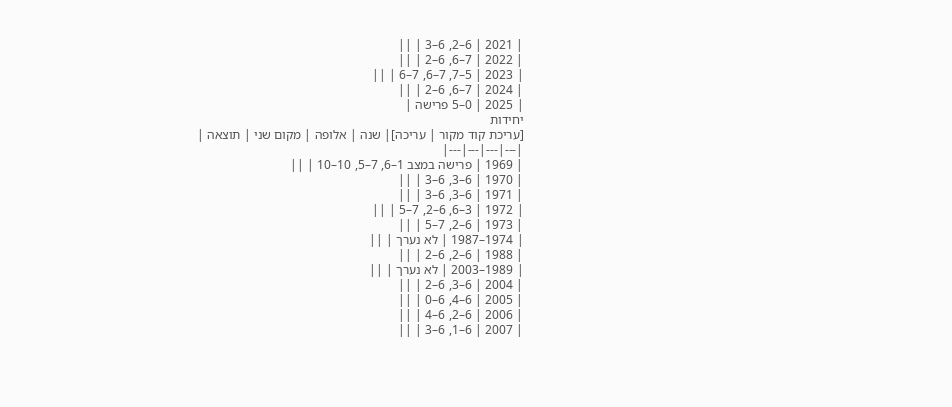| 2021 | 6–2, 6–3 | ||
| 2022 | 7–6, 6–2 | ||
| 2023 | 5–7, 7–6, 7–6 | ||
| 2024 | 7–6, 6–2 | ||
| 2025 | 0–5 פרישה |
יחידות
[עריכת קוד מקור | עריכה]| שנה | אלופה | מקום שני | תוצאה |
|---|---|---|---|
| 1969 | פרישה במצב 1–6, 7–5, 10–10 | ||
| 1970 | 6–3, 6–3 | ||
| 1971 | 6–3, 6–3 | ||
| 1972 | 3–6, 6–2, 7–5 | ||
| 1973 | 6–2, 7–5 | ||
| 1974–1987 | לא נערך | ||
| 1988 | 6–2, 6–2 | ||
| 1989–2003 | לא נערך | ||
| 2004 | 6–3, 6–2 | ||
| 2005 | 6–4, 6–0 | ||
| 2006 | 6–2, 6–4 | ||
| 2007 | 6–1, 6–3 | ||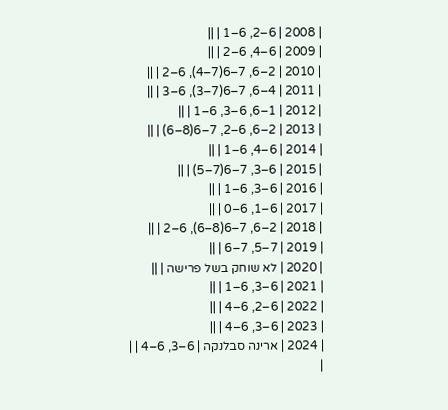| 2008 | 6–2, 6–1 | ||
| 2009 | 6–4, 6–2 | ||
| 2010 | 2–6, 7–6(7–4), 6–2 | ||
| 2011 | 4–6, 7–6(7–3), 6–3 | ||
| 2012 | 1–6, 6–3, 6–1 | ||
| 2013 | 2–6, 6–2, 7–6(8–6) | ||
| 2014 | 6–4, 6–1 | ||
| 2015 | 6–3, 7–6(7–5) | ||
| 2016 | 6–3, 6–1 | ||
| 2017 | 6–1, 6–0 | ||
| 2018 | 2–6, 7–6(8–6), 6–2 | ||
| 2019 | 7–5, 7–6 | ||
| 2020 | לא שוחק בשל פרישה | ||
| 2021 | 6–3, 6–1 | ||
| 2022 | 6–2, 6–4 | ||
| 2023 | 6–3, 6–4 | ||
| 2024 | ארינה סבלנקה | 6–3, 6–4 | |
|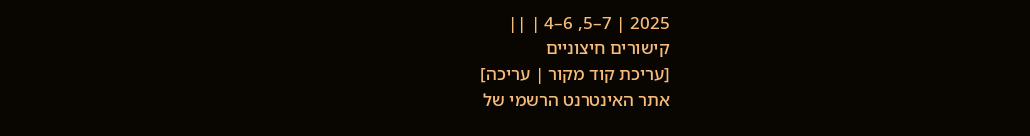2025 | 7–5, 6–4 | ||
קישורים חיצוניים
[עריכת קוד מקור | עריכה]
אתר האינטרנט הרשמי של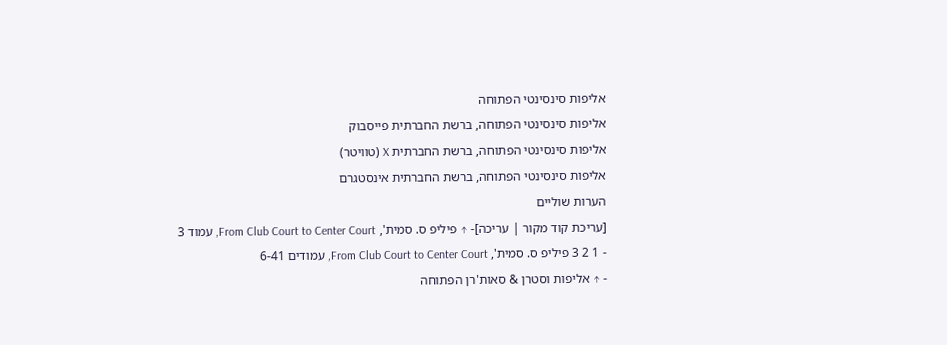אליפות סינסינטי הפתוחה
אליפות סינסינטי הפתוחה, ברשת החברתית פייסבוק
אליפות סינסינטי הפתוחה, ברשת החברתית X (טוויטר)
אליפות סינסינטי הפתוחה, ברשת החברתית אינסטגרם
הערות שוליים
[עריכת קוד מקור | עריכה]- ↑ פיליפ ס. סמית', From Club Court to Center Court, עמוד 3
- 1 2 3 פיליפ ס. סמית', From Club Court to Center Court, עמודים 6-41
- ↑ אליפות וסטרן & סאות'רן הפתוחה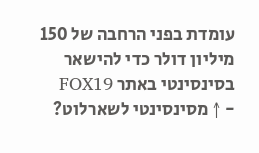עומדת בפני הרחבה של 150 מיליון דולר כדי להישאר בסינסינטי באתר FOX19
- ↑ מסינסינטי לשארלוט?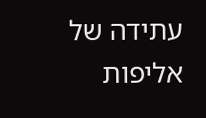עתידה של אליפות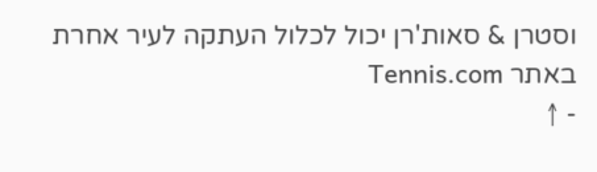וסטרן & סאות'רן יכול לכלול העתקה לעיר אחרת באתר Tennis.com
- ↑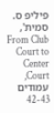פיליפ ס. סמית', From Club Court to Center Court, עמודים 42-43